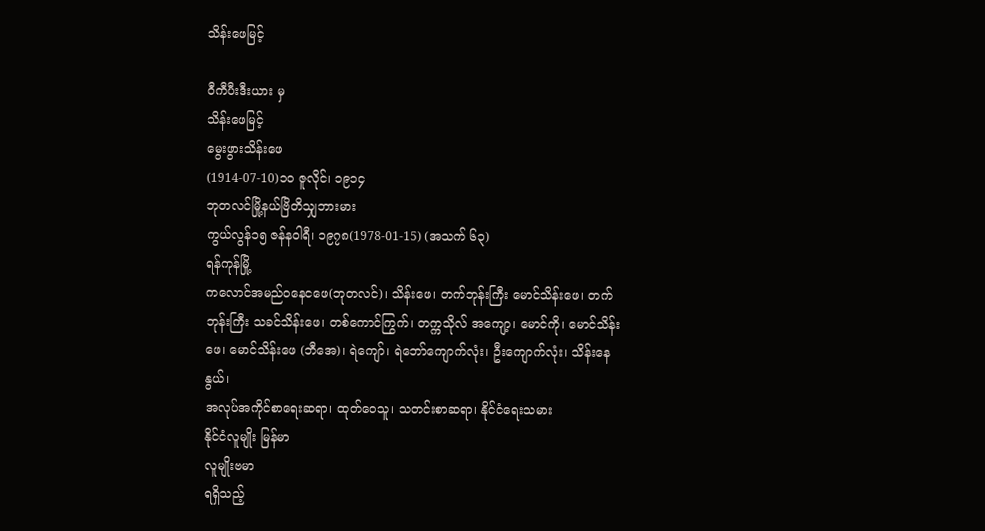သိန်းဖေမြင့်

ဝီကီပီးဒီးယား မှ
သိန်းဖေမြင့်
မွေးဖွားသိန်းဖေ
(1914-07-10)၁၀ ဇူလိုင်၊ ၁၉၁၄
ဘုတလင်မြို့နယ်ဗြိတိသျှဘားမား
ကွယ်လွန်၁၅ ဇန်နဝါရီ၊ ၁၉၇၈(1978-01-15) (အသက် ၆၃)
ရန်ကုန်မြို့
ကလောင်အမည်ဝနေငဖေ(ဘုတလင်)၊ သိန်းဖေ၊ တက်ဘုန်းကြီး မောင်သိန်းဖေ၊ တက်ဘုန်းကြီး သခင်သိန်းဖေ၊ တစ်ကောင်ကြွက်၊ တက္ကသိုလ် အကျော့၊ မောင်ကို၊ မောင်သိန်းဖေ၊ မောင်သိန်းဖေ (ဘီအေ)၊ ရဲကျော်၊ ရဲဘော်ကျောက်လုံး၊ ဦးကျောက်လုံး၊ သိန်းနေနွယ်၊
အလုပ်အကိုင်စာရေးဆရာ၊ ထုတ်ဝေသူ၊ သတင်းစာဆရာ၊ နိုင်ငံရေးသမား
နိုင်ငံလူမျိုး မြန်မာ
လူမျိုးဗမာ
ရရှိသည့်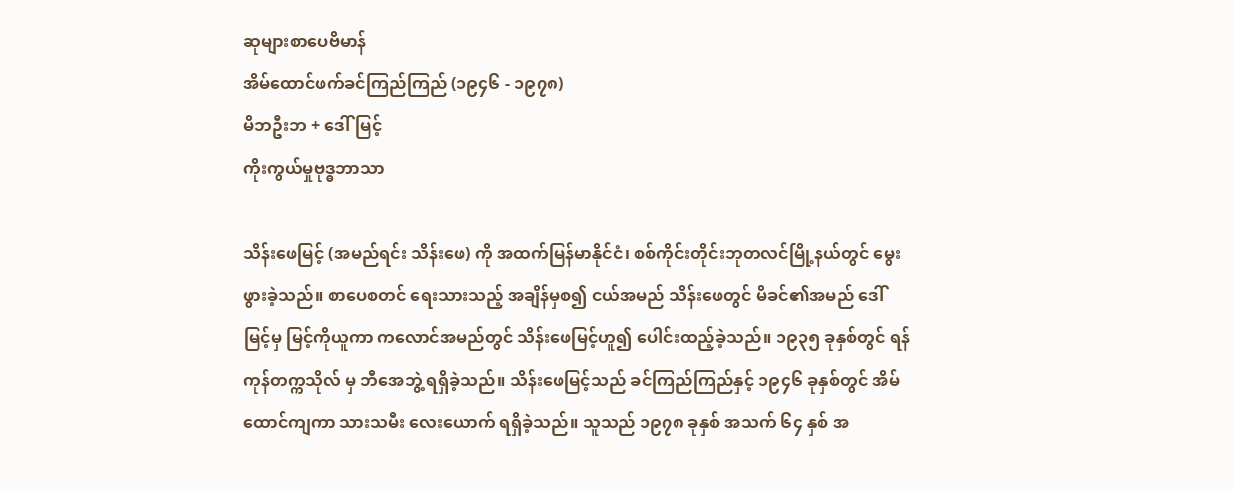ဆုများစာပေဗိမာန်
အိမ်ထောင်ဖက်ခင်ကြည်ကြည် (၁၉၄၆ - ၁၉၇၈)
မိဘဦးဘ + ဒေါ်မြင့်
ကိုးကွယ်မှုဗုဒ္ဓဘာသာ

သိန်းဖေမြင့် (အမည်ရင်း သိန်းဖေ) ကို အထက်မြန်မာနိုင်ငံ၊ စစ်ကိုင်းတိုင်းဘုတလင်မြို့နယ်တွင် မွေးဖွားခဲ့သည်။ စာပေစတင် ရေးသားသည့် အချိန်မှစ၍ ငယ်အမည် သိန်းဖေတွင် မိခင်၏အမည် ဒေါ်မြင့်မှ မြင့်ကိုယူကာ ကလောင်အမည်တွင် သိန်းဖေမြင့်ဟူ၍ ပေါင်းထည့်ခဲ့သည်။ ၁၉၃၅ ခုနှစ်တွင် ရန်ကုန်တက္ကသိုလ် မှ ဘီအေဘွဲ့ ရရှိခဲ့သည်။ သိန်းဖေမြင့်သည် ခင်ကြည်ကြည်နှင့် ၁၉၄၆ ခုနှစ်တွင် အိမ်ထောင်ကျကာ သားသမီး လေးယောက် ရရှိခဲ့သည်။ သူသည် ၁၉၇၈ ခုနှစ် အသက် ၆၄ နှစ် အ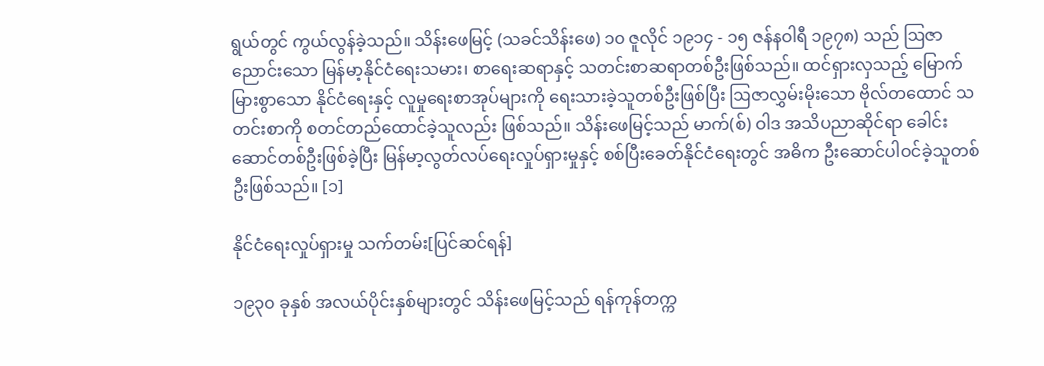ရွယ်တွင် ကွယ်လွန်ခဲ့သည်။ သိန်းဖေမြင့် (သခင်သိန်းဖေ) ၁၀ ဇူလိုင် ၁၉၁၄ - ၁၅ ဇန်နဝါရီ ၁၉၇၈) သည် ဩဇာညောင်းသော မြန်မာ့နိုင်ငံရေးသမား၊ စာရေးဆရာနှင့် သတင်းစာဆရာတစ်ဦးဖြစ်သည်။ ထင်ရှားလှသည့် မြောက်မြားစွာသော နိုင်ငံရေးနှင့် လူမှုရေးစာအုပ်များကို ရေးသားခဲ့သူတစ်ဦးဖြစ်ပြီး ဩဇာလွှမ်းမိုးသော ဗိုလ်တထောင် သတင်းစာကို စတင်တည်ထောင်ခဲ့သူလည်း ဖြစ်သည်။ သိန်းဖေမြင့်သည် မာက်(စ်) ဝါဒ အသိပညာဆိုင်ရာ ခေါင်းဆောင်တစ်ဦးဖြစ်ခဲ့ပြီး မြန်မာ့လွတ်လပ်ရေးလှုပ်ရှားမှုနှင့် စစ်ပြီးခေတ်နိုင်ငံရေးတွင် အဓိက ဦးဆောင်ပါဝင်ခဲ့သူတစ်ဦးဖြစ်သည်။ [၁]

နိုင်ငံရေးလှုပ်ရှားမှု သက်တမ်း[ပြင်ဆင်ရန်]

၁၉၃၀ ခုနှစ် အလယ်ပိုင်းနှစ်များတွင် သိန်းဖေမြင့်သည် ရန်ကုန်တက္က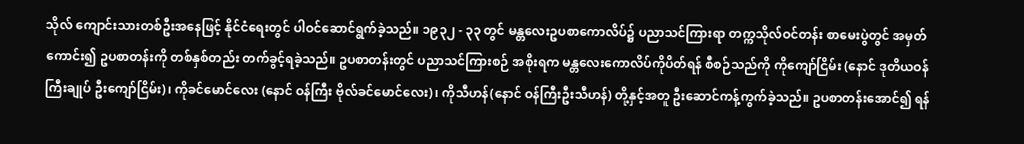သိုလ် ကျောင်းသားတစ်ဦးအနေဖြင့် နိုင်ငံရေးတွင် ပါဝင်ဆောင်ရွက်ခဲ့သည်။ ၁၉၃၂ - ၃၃ တွင် မန္တလေးဥပစာကောလိပ်၌ ပညာသင်ကြားရာ တက္ကသိုလ်ဝင်တန်း စာမေးပွဲတွင် အမှတ်ကောင်း၍ ဥပစာတန်းကို တစ်နှစ်တည်း တက်ခွင့်ရခဲ့သည်။ ဥပစာတန်းတွင် ပညာသင်ကြားစဉ် အစိုးရက မန္တလေးကောလိပ်ကိုပိတ်ရန် စီစဉ်သည်ကို ကိုကျော်ငြိမ်း (နောင် ဒုတိယဝန်ကြီးချုပ် ဦးကျော်ငြိမ်း)၊ ကိုခင်မောင်လေး (နောင် ဝန်ကြီး ဗိုလ်ခင်မောင်လေး)၊ ကိုသီဟန်(နောင် ဝန်ကြီးဦးသီဟန်) တို့နှင့်အတူ ဦးဆောင်ကန့်ကွက်ခဲ့သည်။ ဥပစာတန်းအောင်၍ ရန်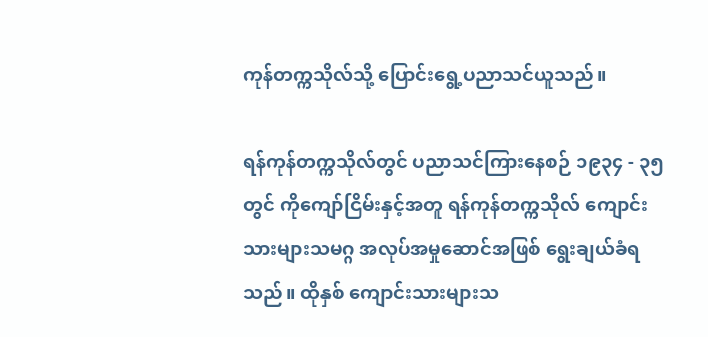ကုန်တက္ကသိုလ်သို့ ပြောင်းရွေ့ပညာသင်ယူသည်။

ရန်ကုန်တက္ကသိုလ်တွင် ပညာသင်ကြားနေစဉ် ၁၉၃၄ - ၃၅ တွင် ကိုကျော်ငြိမ်းနှင့်အတူ ရန်ကုန်တက္ကသိုလ် ကျောင်းသားများသမဂ္ဂ အလုပ်အမှုဆောင်အဖြစ် ရွေးချယ်ခံရသည်။ ထိုနှစ် ကျောင်းသားများသ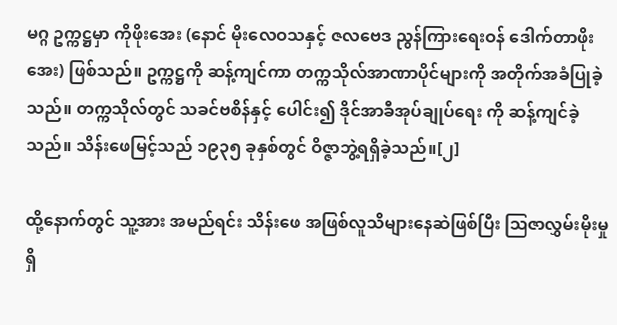မဂ္ဂ ဥက္ကဋ္ဌမှာ ကိုဖိုးအေး (နောင် မိုးလေဝသနှင့် ဇလဗေဒ ညွန်ကြားရေးဝန် ဒေါက်တာဖိုးအေး) ဖြစ်သည်။ ဥက္ကဋ္ဌကို ဆန့်ကျင်ကာ တက္ကသိုလ်အာဏာပိုင်များကို အတိုက်အခံပြုခဲ့သည်။ တက္ကသိုလ်တွင် သခင်ဗစိန်နှင့် ပေါင်း၍ ဒိုင်အာခီအုပ်ချုပ်ရေး ကို ဆန့်ကျင်ခဲ့သည်။ သိန်းဖေမြင့်သည် ၁၉၃၅ ခုနှစ်တွင် ဝိဇ္ဇာဘွဲ့ရရှိခဲ့သည်။[၂]

ထို့နောက်တွင် သူ့အား အမည်ရင်း သိန်းဖေ အဖြစ်လူသိများနေဆဲဖြစ်ပြီး ဩဇာလွှမ်းမိုးမှုရှိ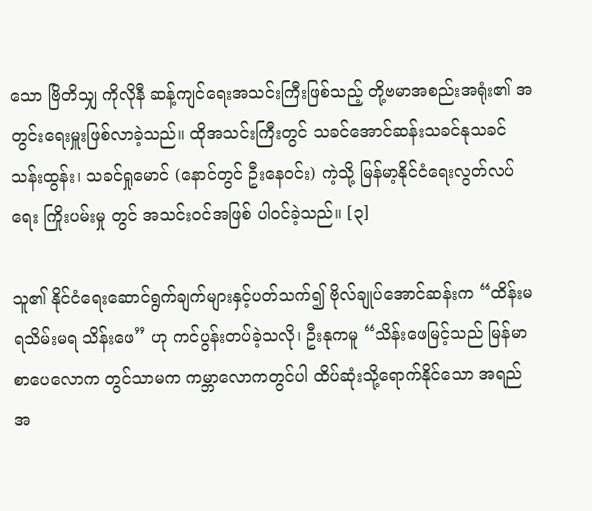သော ဗြိတိသျှ ကိုလိုနီ ဆန့်ကျင်ရေးအသင်းကြီးဖြစ်သည့် တို့ဗမာအစည်းအရုံး၏ အတွင်းရေးမှူးဖြစ်လာခဲ့သည်။ ထိုအသင်းကြီးတွင် သခင်အောင်ဆန်းသခင်နုသခင်သန်းထွန်း၊ သခင်ရှုမောင် (နောင်တွင် ဦးနေဝင်း) ကဲ့သို့ မြန်မာ့နိုင်ငံရေးလွတ်လပ်ရေး ကြိုးပမ်းမှု တွင် အသင်းဝင်အဖြစ် ပါဝင်ခဲ့သည်။ [၃]

သူ၏ နိုင်ငံရေးဆောင်ရွက်ချက်များနှင့်ပတ်သက်၍ ဗိုလ်ချုပ်အောင်ဆန်းက “ထိန်းမရသိမ်းမရ သိန်းဖေ” ဟု ကင်ပွန်းတပ်ခဲ့သလို၊ ဦးနုကမူ “သိန်းဖေမြင့်သည် မြန်မာစာပေလောက တွင်သာမက ကမ္ဘာလောကတွင်ပါ ထိပ်ဆုံးသို့ရောက်နိုင်သော အရည်အ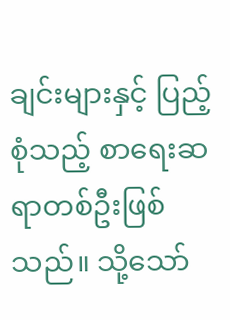ချင်းများနှင့် ပြည့်စုံသည့် စာရေးဆရာတစ်ဦးဖြစ်သည်။ သို့သော်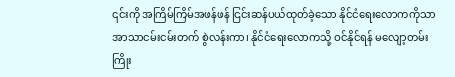၎င်းကို အကြိမ်ကြိမ်အဖန်ဖန် ငြင်းဆန်ပယ်ထုတ်ခဲ့သော နိုင်ငံရေးလောကကိုသာ အာသာငမ်းငမ်းတက် စွဲလန်းကာ၊ နိုင်ငံရေးလောကသို့ ဝင်နိုင်ရန် မလျော့တမ်း ကြိုး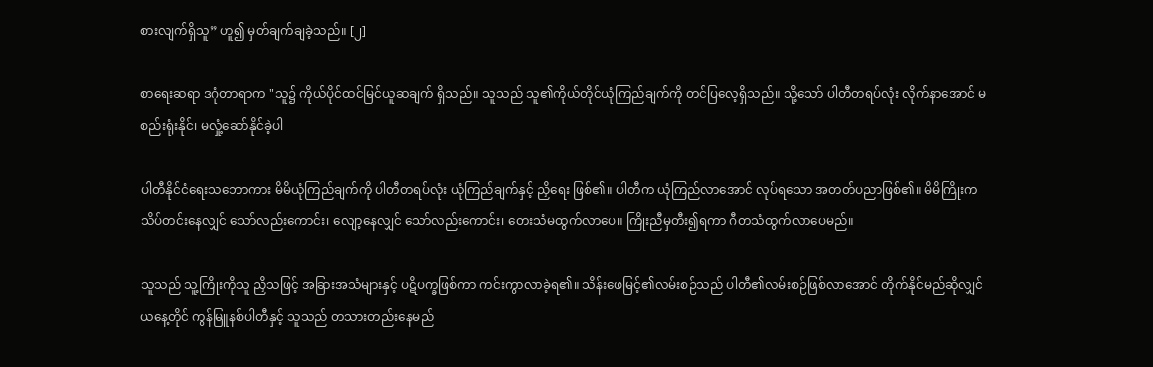စားလျက်ရှိသူ” ဟူ၍ မှတ်ချက်ချခဲ့သည်။ [၂]

စာရေးဆရာ ဒဂုံတာရာက "သူ၌ ကိုယ်ပိုင်ထင်မြင်ယူဆချက် ရှိသည်။ သူသည် သူ၏ကိုယ်တိုင်ယုံကြည်ချက်ကို တင်ပြလေ့ရှိသည်။ သို့သော် ပါတီတရပ်လုံး လိုက်နာအောင် မစည်းရုံးနိုင်၊ မလှုံ့ဆော်နိုင်ခဲ့ပါ

ပါတီနိုင်ငံရေးသဘောကား မိမိယုံကြည်ချက်ကို ပါတီတရပ်လုံး ယုံကြည်ချက်နှင့် ညှိရေး ဖြစ်၏။ ပါတီက ယုံကြည်လာအောင် လုပ်ရသော အတတ်ပညာဖြစ်၏။ မိမိကြိုးက သိပ်တင်းနေလျှင် သော်လည်းကောင်း၊ လျော့နေလျှင် သော်လည်းကောင်း၊ တေးသံမထွက်လာပေ။ ကြိုးညီမှတီး၍ရကာ ဂီတသံထွက်လာပေမည်။

သူသည် သူ့ကြိုးကိုသူ ညှိသဖြင့် အခြားအသံများနှင့် ပဋိပက္ခဖြစ်ကာ ကင်းကွာလာခဲ့ရ၏။ သိန်းဖေမြင့်၏လမ်းစဉ်သည် ပါတီ၏လမ်းစဉ်ဖြစ်လာအောင် တိုက်နိုင်မည်ဆိုလျှင် ယနေ့တိုင် ကွန်မြူနစ်ပါတီနှင့် သူသည် တသားတည်းနေမည်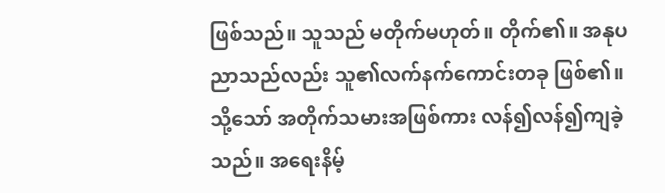ဖြစ်သည်။ သူသည် မတိုက်မဟုတ်။ တိုက်၏။ အနုပညာသည်လည်း သူ၏လက်နက်ကောင်းတခု ဖြစ်၏။ သို့သော် အတိုက်သမားအဖြစ်ကား လန်၍လန်၍ကျခဲ့သည်။ အရေးနိမ့်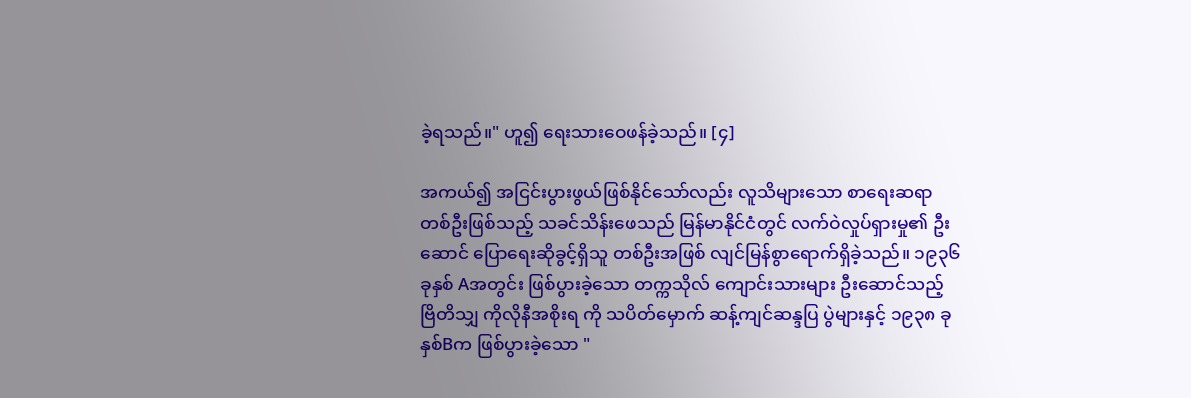ခဲ့ရသည်။" ဟူ၍ ရေးသားဝေဖန်ခဲ့သည်။ [၄]

အကယ်၍ အငြင်းပွားဖွယ်ဖြစ်နိုင်သော်လည်း လူသိများသော စာရေးဆရာတစ်ဦးဖြစ်သည့် သခင်သိန်းဖေသည် မြန်မာနိုင်ငံတွင် လက်ဝဲလှုပ်ရှားမှု၏ ဦးဆောင် ပြောရေးဆိုခွင့်ရှိသူ တစ်ဦးအဖြစ် လျင်မြန်စွာရောက်ရှိခဲ့သည်။ ၁၉၃၆ ခုနှစ် Aအတွင်း ဖြစ်ပွားခဲ့သော တက္ကသိုလ် ကျောင်းသားများ ဦးဆောင်သည့် ဗြိတိသျှ ကိုလိုနီအစိုးရ ကို သပိတ်မှောက် ဆန့်ကျင်ဆန္ဒပြ ပွဲများနှင့် ၁၉၃၈ ခုနှစ်Bက ဖြစ်ပွားခဲ့သော "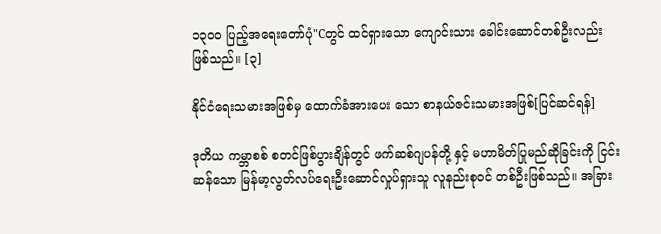၁၃၀၀ ပြည့်အရေးတော်ပုံ"Cတွင် ထင်ရှားသော ကျောင်းသား ခေါင်းဆောင်တစ်ဦးလည်း ဖြစ်သည်။ [၃]

နိုင်ငံရေးသမားအဖြစ်မှ ထောက်ခံအားပေး သော စာနယ်ဇင်းသမားအဖြစ်[ပြင်ဆင်ရန်]

ဒုတိယ ကမ္ဘာစစ် စတင်ဖြစ်ပွားချိန်တွင် ဖက်ဆစ်ဂျပန်တို့ နှင့် မဟာမိတ်ပြုမည်ဆိုခြင်းကို ငြင်းဆန်သော မြန်မာ့လွတ်လပ်ရေးဦးဆောင်လှုပ်ရှားသူ လူနည်းစုဝင် တစ်ဦးဖြစ်သည်။ အခြား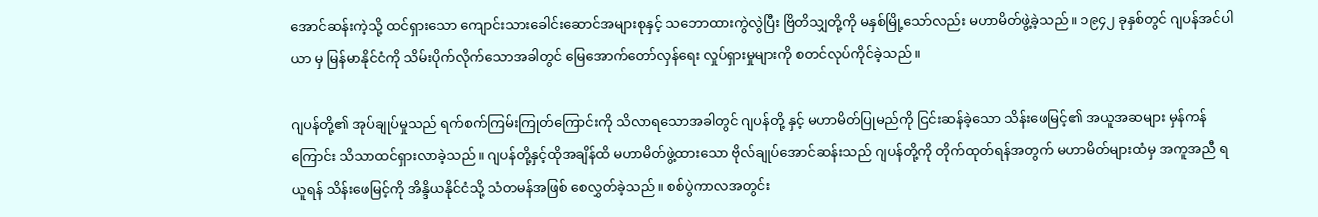အောင်ဆန်းကဲ့သို့ ထင်ရှားသော ကျောင်းသားခေါင်းဆောင်အများစုနှင့် သဘောထားကွဲလွဲပြီး ဗြိတိသျှတို့ကို မနှစ်မြို့သော်လည်း မဟာမိတ်ဖွဲ့ခဲ့သည်။ ၁၉၄၂ ခုနှစ်တွင် ဂျပန်အင်ပါယာ မှ မြန်မာနိုင်ငံကို သိမ်းပိုက်လိုက်သောအခါတွင် မြေအောက်တော်လှန်ရေး လှုပ်ရှားမှုများကို စတင်လုပ်ကိုင်ခဲ့သည်။

ဂျပန်တို့၏ အုပ်ချုပ်မှုသည် ရက်စက်ကြမ်းကြုတ်ကြောင်းကို သိလာရသောအခါတွင် ဂျပန်တို့ နှင့် မဟာမိတ်ပြုမည်ကို ငြင်းဆန်ခဲ့သော သိန်းဖေမြင့်၏ အယူအဆများ မှန်ကန်ကြောင်း သိသာထင်ရှားလာခဲ့သည်။ ဂျပန်တို့နှင့်ထိုအချိန်ထိ မဟာမိတ်ဖွဲ့ထားသော ဗိုလ်ချုပ်အောင်ဆန်းသည် ဂျပန်တို့ကို တိုက်ထုတ်ရန်အတွက် မဟာမိတ်များထံမှ အကူအညီ ရယူရန် သိန်းဖေမြင့်ကို အိန္ဒိယနိုင်ငံသို့ သံတမန်အဖြစ် စေလွှတ်ခဲ့သည်။ စစ်ပွဲကာလအတွင်း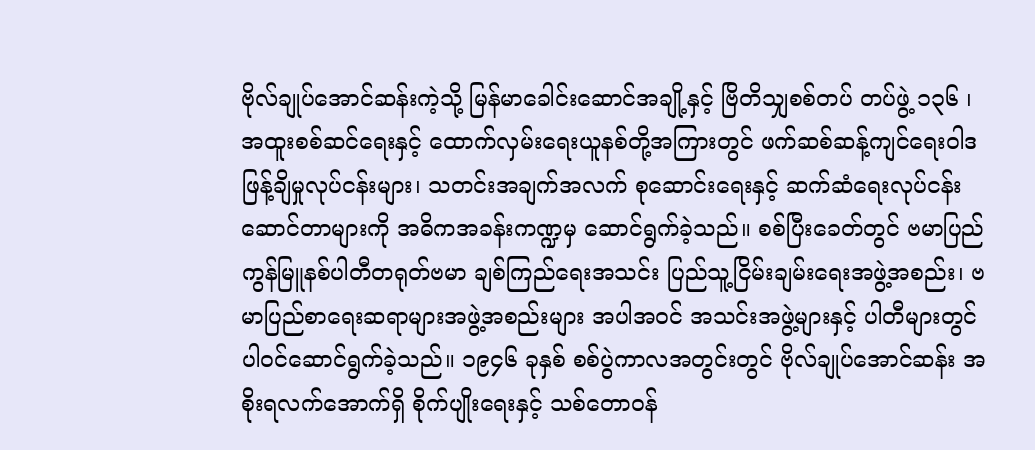ဗိုလ်ချုပ်အောင်ဆန်းကဲ့သို့ မြန်မာခေါင်းဆောင်အချို့နှင့် ဗြိတိသျှစစ်တပ် တပ်ဖွဲ့ ၁၃၆ ၊ အထူးစစ်ဆင်ရေးနှင့် ထောက်လှမ်းရေးယူနစ်တို့အကြားတွင် ဖက်ဆစ်ဆန့်ကျင်ရေးဝါဒဖြန့်ချိမှုလုပ်ငန်းများ၊ သတင်းအချက်အလက် စုဆောင်းရေးနှင့် ဆက်ဆံရေးလုပ်ငန်းဆောင်တာများကို အဓိကအခန်းကဏ္ဍမှ ဆောင်ရွက်ခဲ့သည်။ စစ်ပြီးခေတ်တွင် ဗမာပြည် ကွန်မြူနစ်ပါတီတရုတ်ဗမာ ချစ်ကြည်ရေးအသင်း ပြည်သူ့ငြိမ်းချမ်းရေးအဖွဲ့အစည်း၊ ဗမာပြည်စာရေးဆရာများအဖွဲ့အစည်းများ အပါအဝင် အသင်းအဖွဲ့များနှင့် ပါတီများတွင် ပါဝင်ဆောင်ရွက်ခဲ့သည်။ ၁၉၄၆ ခုနှစ် စစ်ပွဲကာလအတွင်းတွင် ဗိုလ်ချုပ်အောင်ဆန်း အစိုးရလက်အောက်ရှိ စိုက်ပျိုးရေးနှင့် သစ်တောဝန်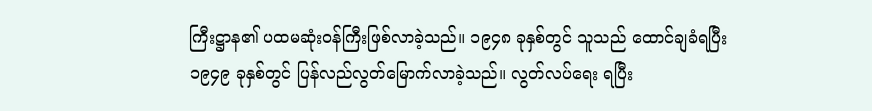ကြီးဋ္ဌာန၏ ပထမဆုံးဝန်ကြီးဖြစ်လာခဲ့သည်။ ၁၉၄၈ ခုနှစ်တွင် သူသည် ထောင်ချခံရပြီး ၁၉၄၉ ခုနှစ်တွင် ပြန်လည်လွတ်မြောက်လာခဲ့သည်။ လွတ်လပ်ရေး ရပြီး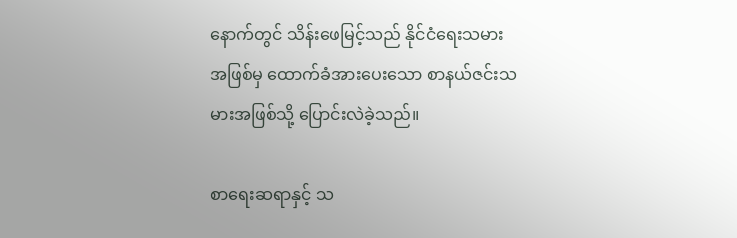နောက်တွင် သိန်းဖေမြင့်သည် နိုင်ငံရေးသမားအဖြစ်မှ ထောက်ခံအားပေးသော စာနယ်ဇင်းသမားအဖြစ်သို့ ပြောင်းလဲခဲ့သည်။

စာရေးဆရာနှင့် သ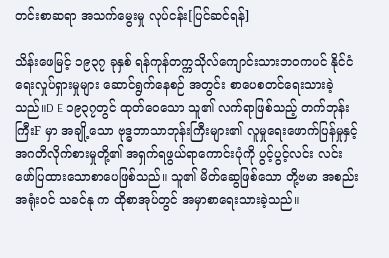တင်းစာဆရာ အသက်မွေးမှု လုပ်ငန်း[ပြင်ဆင်ရန်]

သိန်းဖေမြင့် ၁၉၃၇ ခုနှစ် ရန်ကုန်တက္ကသိုလ်ကျောင်းသားဘဝကပင် နိုင်ငံရေးလှုပ်ရှားမှုများ ဆောင်ရွက်နေစဉ် အတွင်း စာပေစတင်ရေးသားခဲ့သည်။D E ၁၉၃၇တွင် ထုတ်ဝေသော သူ၏ လက်ရာဖြစ်သည့် တက်ဘုန်းကြီးF မှာ အချို့သော ဗုဒ္ဓဘာသာဘုန်းကြီးများ၏ လူမှုရေးဖောက်ပြန်မှုနှင့် အဂတိလိုက်စားမှုတို့၏ အရှက်ရဖွယ်ရာကောင်းပုံကို ပွင့်ပွင့်လင်း လင်း ဖော်ပြထားသောစာပေဖြစ်သည်။ သူ၏ မိတ်ဆွေဖြစ်သော တို့ဗမာ အစည်းအရုံးဝင် သခင်နု က ထိုစာအုပ်တွင် အမှာစာရေးသားခဲ့သည်။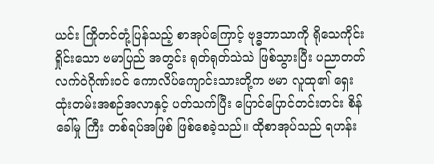ယင်း ကြိုတင်တုံ့ပြန်သည့် စာအုပ်ကြောင့် ဗုဒ္ဓဘာသာကို ရိုသေကိုင်းရှိုင်းသော ဗမာပြည် အတွင်း ရုတ်ရုတ်သဲသဲ ဖြစ်သွားပြီး ပညာတတ်လက်ဝဲဂိုဏ်းဝင် ကောလိပ်ကျောင်းသားတို့က ဗမာ လူထု၏ ရှေးထုံးတမ်းအစဉ်အလာနှင့် ပတ်သက်ပြီး ပြောင်ပြောင်တင်းတင်း စိန်ခေါ်မှု ကြီး တစ်ရပ်အဖြစ် ဖြစ်စေခဲ့သည်။ ထိုစာအုပ်သည် ရဟန်း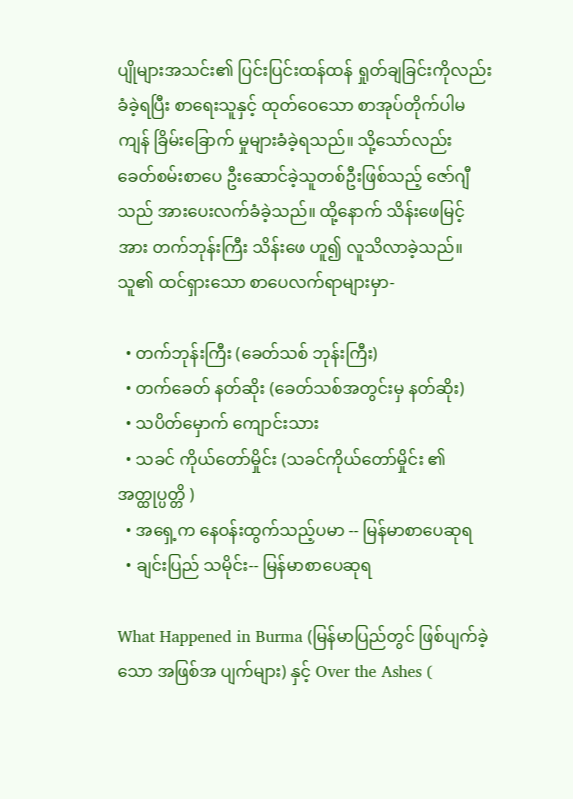ပျိုများအသင်း၏ ပြင်းပြင်းထန်ထန် ရှုတ်ချခြင်းကိုလည်း ခံခဲ့ရပြီး စာရေးသူနှင့် ထုတ်ဝေသော စာအုပ်တိုက်ပါမကျန် ခြိမ်းခြောက် မှုများခံခဲ့ရသည်။ သို့သော်လည်း ခေတ်စမ်းစာပေ ဦးဆောင်ခဲ့သူတစ်ဦးဖြစ်သည့် ဇော်ဂျီသည် အားပေးလက်ခံခဲ့သည်။ ထို့နောက် သိန်းဖေမြင့်အား တက်ဘုန်းကြီး သိန်းဖေ ဟူ၍ လူသိလာခဲ့သည်။ သူ၏ ထင်ရှားသော စာပေလက်ရာများမှာ-

  • တက်ဘုန်းကြီး (ခေတ်သစ် ဘုန်းကြီး)
  • တက်ခေတ် နတ်ဆိုး (ခေတ်သစ်အတွင်းမှ နတ်ဆိုး)
  • သပိတ်မှောက် ကျောင်းသား
  • သခင် ကိုယ်တော်မှိုင်း (သခင်ကိုယ်တော်မှိုင်း ၏ အတ္ထုပ္ပတ္တိ )
  • အရှေ့က နေဝန်းထွက်သည့်ပမာ -- မြန်မာစာပေဆုရ
  • ချင်းပြည် သမိုင်း-- မြန်မာစာပေဆုရ

What Happened in Burma (မြန်မာပြည်တွင် ဖြစ်ပျက်ခဲ့သော အဖြစ်အ ပျက်များ) နှင့် Over the Ashes (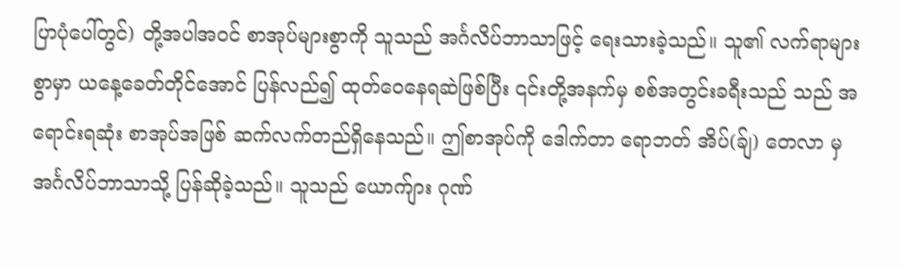ပြာပုံပေါ်တွင်) တို့အပါအဝင် စာအုပ်များစွာကို သူသည် အင်္ဂလိပ်ဘာသာဖြင့် ရေးသားခဲ့သည်။ သူ၏ လက်ရာများစွာမှာ ယနေ့ခေတ်တိုင်အောင် ပြန်လည်၍ ထုတ်ဝေနေရဆဲဖြစ်ပြီး ၎င်းတို့အနက်မှ စစ်အတွင်းခရီးသည် သည် အရောင်းရဆုံး စာအုပ်အဖြစ် ဆက်လက်တည်ရှိနေသည်။ ဤစာအုပ်ကို ဒေါက်တာ ရောဘတ် အိပ်(ခ်ျ) တေလာ မှ အင်္ဂလိပ်ဘာသာသို့ ပြန်ဆိုခဲ့သည်။ သူသည် ယောက်ျား ဂုဏ်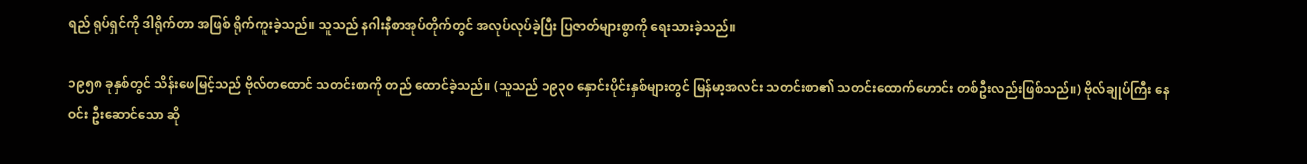ရည် ရုပ်ရှင်ကို ဒါရိုက်တာ အဖြစ် ရိုက်ကူးခဲ့သည်။ သူသည် နဂါးနီစာအုပ်တိုက်တွင် အလုပ်လုပ်ခဲ့ပြီး ပြဇာတ်များစွာကို ရေးသားခဲ့သည်။

၁၉၅၈ ခုနှစ်တွင် သိန်းဖေမြင့်သည် ဗိုလ်တထောင် သတင်းစာကို တည် ထောင်ခဲ့သည်။ (သူသည် ၁၉၃၀ နှောင်းပိုင်းနှစ်များတွင် မြန်မာ့အလင်း သတင်းစာ၏ သတင်းထောက်ဟောင်း တစ်ဦးလည်းဖြစ်သည်။) ဗိုလ်ချုပ်ကြီး နေဝင်း ဦးဆောင်သော ဆို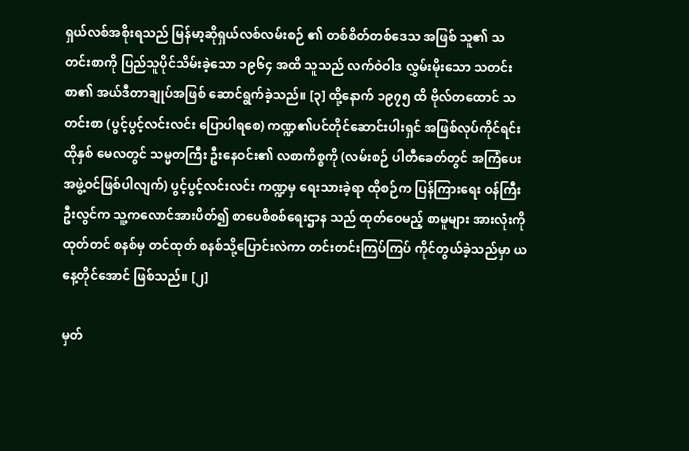ရှယ်လစ်အစိုးရသည် မြန်မာ့ဆိုရှယ်လစ်လမ်းစဉ် ၏ တစ်စိတ်တစ်ဒေသ အဖြစ် သူ၏ သတင်းစာကို ပြည်သူပိုင်သိမ်းခဲ့သော ၁၉၆၄ အထိ သူသည် လက်ဝဲဝါဒ လွှမ်းမိုးသော သတင်းစာ၏ အယ်ဒီတာချုပ်အဖြစ် ဆောင်ရွက်ခဲ့သည်။ [၃] ထို့နောက် ၁၉၇၅ ထိ ဗိုလ်တထောင် သတင်းစာ (ပွင့်ပွင့်လင်းလင်း ပြောပါရစေ) ကဏ္ဍ၏ပင်တိုင်ဆောင်းပါးရှင် အဖြစ်လုပ်ကိုင်ရင်း ထိုနှစ် မေလတွင် သမ္မတကြီး ဦးနေဝင်း၏ လစာကိစ္စကို (လမ်းစဉ် ပါတီခေတ်တွင် အကြံပေး အဖွဲ့ဝင်ဖြစ်ပါလျက်) ပွင့်ပွင့်လင်းလင်း ကဏ္ဍမှ ရေးသားခဲ့ရာ ထိုစဉ်က ပြန်ကြားရေး ဝန်ကြီး ဦးလွင်က သူ့ကလောင်အားပိတ်၍ စာပေစိစစ်ရေးဌာန သည် ထုတ်ဝေမည့် စာမူများ အားလုံးကို ထုတ်တင် စနစ်မှ တင်ထုတ် စနစ်သို့ပြောင်းလဲကာ တင်းတင်းကြပ်ကြပ် ကိုင်တွယ်ခဲ့သည်မှာ ယနေ့တိုင်အောင် ဖြစ်သည်။ [၂]

မှတ်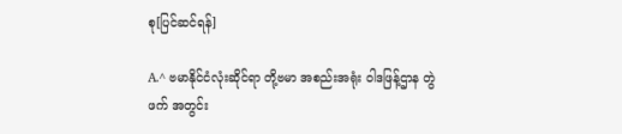စု[ပြင်ဆင်ရန်]

A.^ ဗမာနိုင်ငံလုံးဆိုင်ရာ တို့ဗမာ အစည်းအရုံး ဝါဒဖြန့်ဌာန တွဲဖက် အတွင်း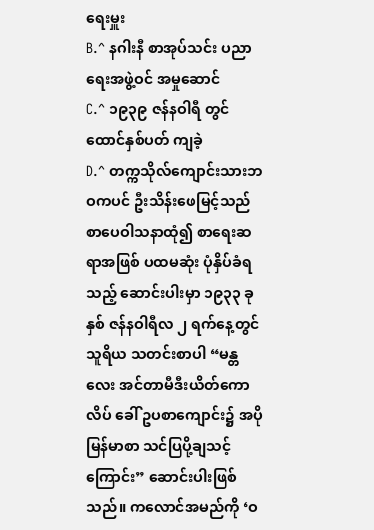ရေးမှူး
B.^ နဂါးနီ စာအုပ်သင်း ပညာရေးအဖွဲ့ဝင် အမှုဆောင်
C.^ ၁၉၃၉ ဇန်နဝါရီ တွင် ထောင်နှစ်ပတ် ကျခဲ့
D.^ တက္ကသိုလ်ကျောင်းသားဘဝကပင် ဦးသိန်းဖေမြင့်သည် စာပေဝါသနာထုံ၍ စာရေးဆရာအဖြစ် ပထမဆုံး ပုံနှိပ်ခံရသည့် ဆောင်းပါးမှာ ၁၉၃၃ ခုနှစ် ဇန်နဝါရီလ ၂ ရက်နေ့တွင် သူရိယ သတင်းစာပါ “မန္တလေး အင်တာမီဒီးယိတ်ကောလိပ် ခေါ် ဥပစာကျောင်း၌ အပိုမြန်မာစာ သင်ပြပို့ချသင့်ကြောင်း” ဆောင်းပါးဖြစ်သည်။ ကလောင်အမည်ကို ‘ဝ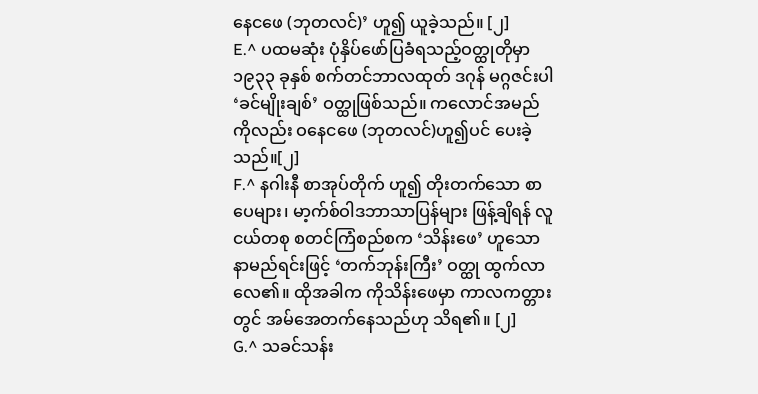နေငဖေ (ဘုတလင်)’ ဟူ၍ ယူခဲ့သည်။ [၂]
E.^ ပထမဆုံး ပုံနှိပ်ဖော်ပြခံရသည့်ဝတ္ထုတိုမှာ ၁၉၃၃ ခုနှစ် စက်တင်ဘာလထုတ် ဒဂုန် မဂ္ဂဇင်းပါ ‘ခင်မျိုးချစ်’ ဝတ္ထုဖြစ်သည်။ ကလောင်အမည်ကိုလည်း ဝနေငဖေ (ဘုတလင်)ဟူ၍ပင် ပေးခဲ့သည်။[၂]
F.^ နဂါးနီ စာအုပ်တိုက် ဟူ၍ တိုးတက်သော စာပေများ၊ မာ့က်စ်ဝါဒဘာသာပြန်များ ဖြန့်ချိရန် လူငယ်တစု စတင်ကြံစည်စက ‘သိန်းဖေ’ ဟူသော နာမည်ရင်းဖြင့် ‘တက်ဘုန်းကြီး’ ဝတ္ထု ထွက်လာလေ၏။ ထိုအခါက ကိုသိန်းဖေမှာ ကာလကတ္တားတွင် အမ်အေတက်နေသည်ဟု သိရ၏။ [၂]
G.^ သခင်သန်း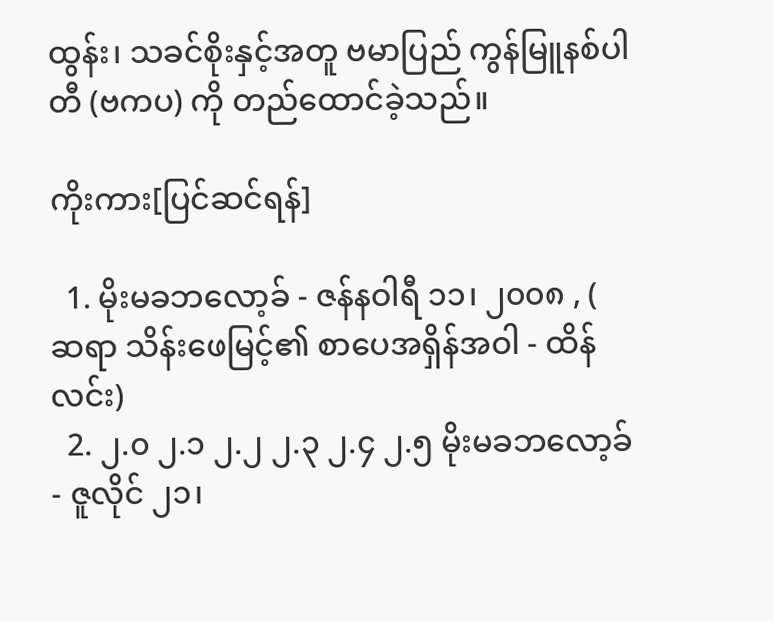ထွန်း၊ သခင်စိုးနှင့်အတူ ဗမာပြည် ကွန်မြူနစ်ပါတီ (ဗကပ) ကို တည်ထောင်ခဲ့သည်။

ကိုးကား[ပြင်ဆင်ရန်]

  1. မိုးမခဘလော့ခ် - ဇန်နဝါရီ ၁၁၊ ၂၀၀၈ , ( ဆရာ သိန်းဖေမြင့်၏ စာပေအရှိန်အဝါ - ထိန်လင်း)
  2. ၂.၀ ၂.၁ ၂.၂ ၂.၃ ၂.၄ ၂.၅ မိုးမခဘလော့ခ် - ဇူလိုင် ၂၁၊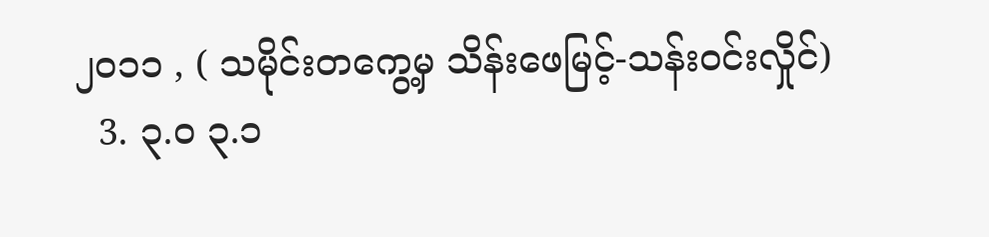၂၀၁၁ , ( သမိုင်းတကွေ့မှ သိန်းဖေမြင့်-သန်းဝင်းလှိုင်)
  3. ၃.၀ ၃.၁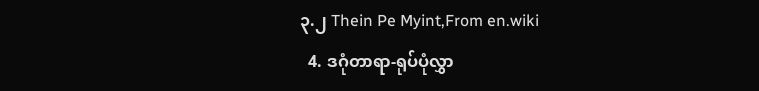၃.၂ Thein Pe Myint,From en.wiki
  4. ဒဂုံတာရာ-ရုပ်ပုံလွှာ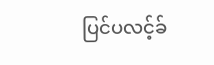ပြင်ပလင့်ခ်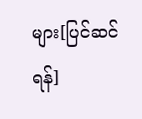များ[ပြင်ဆင်ရန်]